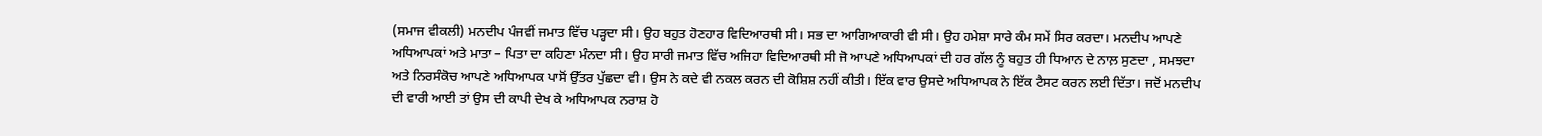(ਸਮਾਜ ਵੀਕਲੀ) ਮਨਦੀਪ ਪੰਜਵੀਂ ਜਮਾਤ ਵਿੱਚ ਪੜ੍ਹਦਾ ਸੀ। ਉਹ ਬਹੁਤ ਹੋਣਹਾਰ ਵਿਦਿਆਰਥੀ ਸੀ। ਸਭ ਦਾ ਆਗਿਆਕਾਰੀ ਵੀ ਸੀ। ਉਹ ਹਮੇਸ਼ਾ ਸਾਰੇ ਕੰਮ ਸਮੇਂ ਸਿਰ ਕਰਦਾ। ਮਨਦੀਪ ਆਪਣੇ ਅਧਿਆਪਕਾਂ ਅਤੇ ਮਾਤਾ – ਪਿਤਾ ਦਾ ਕਹਿਣਾ ਮੰਨਦਾ ਸੀ। ਉਹ ਸਾਰੀ ਜਮਾਤ ਵਿੱਚ ਅਜਿਹਾ ਵਿਦਿਆਰਥੀ ਸੀ ਜੋ ਆਪਣੇ ਅਧਿਆਪਕਾਂ ਦੀ ਹਰ ਗੱਲ ਨੂੰ ਬਹੁਤ ਹੀ ਧਿਆਨ ਦੇ ਨਾਲ਼ ਸੁਣਦਾ , ਸਮਝਦਾ ਅਤੇ ਨਿਰਸੰਕੋਚ ਆਪਣੇ ਅਧਿਆਪਕ ਪਾਸੋਂ ਉੱਤਰ ਪੁੱਛਦਾ ਵੀ। ਉਸ ਨੇ ਕਦੇ ਵੀ ਨਕਲ ਕਰਨ ਦੀ ਕੋਸ਼ਿਸ਼ ਨਹੀਂ ਕੀਤੀ। ਇੱਕ ਵਾਰ ਉਸਦੇ ਅਧਿਆਪਕ ਨੇ ਇੱਕ ਟੈਸਟ ਕਰਨ ਲਈ ਦਿੱਤਾ। ਜਦੋਂ ਮਨਦੀਪ ਦੀ ਵਾਰੀ ਆਈ ਤਾਂ ਉਸ ਦੀ ਕਾਪੀ ਦੇਖ ਕੇ ਅਧਿਆਪਕ ਨਰਾਸ਼ ਹੋ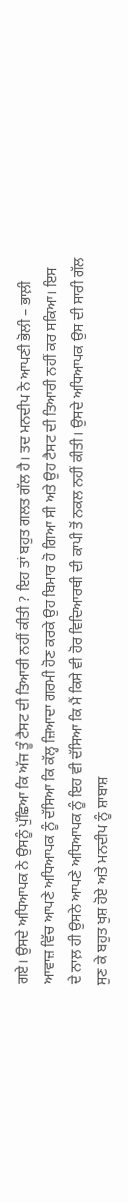ਗਏ। ਉਸਦੇ ਅਧਿਆਪਕ ਨੇ ਉਸਨੂੰ ਪੁੱਛਿਆ ਕਿ ਅੱਜ ਤੂੰ ਟੈਸਟ ਦੀ ਤਿਆਰੀ ਨਹੀਂ ਕੀਤੀ ? ਇਹ ਤਾਂ ਬਹੁਤ ਗਲਤ ਗੱਲ ਹੈ। ਤਦ ਮਨਦੀਪ ਨੇ ਆਪਣੀ ਭੋਲੀ – ਭਾਲ਼ੀ ਆਵਾਜ਼ ਵਿੱਚ ਆਪਣੇ ਅਧਿਆਪਕ ਨੂੰ ਦੱਸਿਆ ਕਿ ਕੱਲ੍ਹ ਜ਼ਿਆਦਾ ਗਰਮੀ ਹੋਣ ਕਰਕੇ ਉਹ ਬਿਮਾਰ ਹੋ ਗਿਆ ਸੀ ਅਤੇ ਉਹ ਟੈਸਟ ਦੀ ਤਿਆਰੀ ਨਹੀਂ ਕਰ ਸਕਿਆ। ਇਸ ਦੇ ਨਾਲ਼ ਹੀ ਉਸਨੇ ਆਪਣੇ ਅਧਿਆਪਕ ਨੂੰ ਇਹ ਵੀ ਦੱਸਿਆ ਕਿ ਮੈਂ ਕਿਸੇ ਵੀ ਹੋਰ ਵਿਦਿਆਰਥੀ ਦੀ ਕਾਪੀ ਤੋਂ ਨਕਲ ਨਹੀਂ ਕੀਤੀ। ਉਸਦੇ ਅਧਿਆਪਕ ਉਸ ਦੀ ਸਾਰੀ ਗੱਲ ਸੁਣ ਕੇ ਬਹੁਤ ਖੁਸ਼ ਹੋਏ ਅਤੇ ਮਨਦੀਪ ਨੂੰ ਸ਼ਾਬਾਸ਼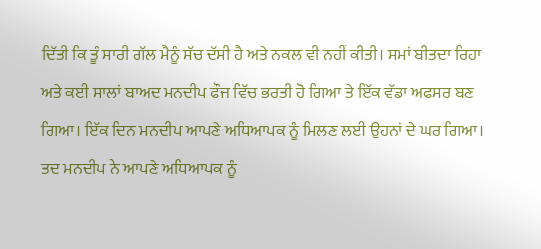ਦਿੱਤੀ ਕਿ ਤੂੰ ਸਾਰੀ ਗੱਲ ਮੈਨੂੰ ਸੱਚ ਦੱਸੀ ਹੈ ਅਤੇ ਨਕਲ ਵੀ ਨਹੀਂ ਕੀਤੀ। ਸਮਾਂ ਬੀਤਦਾ ਰਿਹਾ ਅਤੇ ਕਈ ਸਾਲਾਂ ਬਾਅਦ ਮਨਦੀਪ ਫੌਜ ਵਿੱਚ ਭਰਤੀ ਹੋ ਗਿਆ ਤੇ ਇੱਕ ਵੱਡਾ ਅਫਸਰ ਬਣ ਗਿਆ। ਇੱਕ ਦਿਨ ਮਨਦੀਪ ਆਪਣੇ ਅਧਿਆਪਕ ਨੂੰ ਮਿਲਣ ਲਈ ਉਹਨਾਂ ਦੇ ਘਰ ਗਿਆ। ਤਦ ਮਨਦੀਪ ਨੇ ਆਪਣੇ ਅਧਿਆਪਕ ਨੂੰ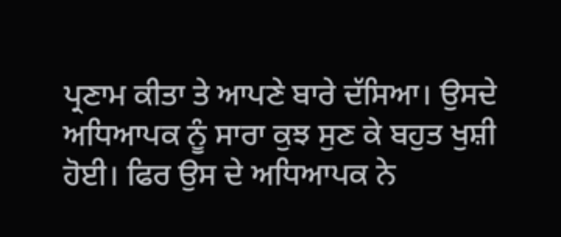ਪ੍ਰਣਾਮ ਕੀਤਾ ਤੇ ਆਪਣੇ ਬਾਰੇ ਦੱਸਿਆ। ਉਸਦੇ ਅਧਿਆਪਕ ਨੂੰ ਸਾਰਾ ਕੁਝ ਸੁਣ ਕੇ ਬਹੁਤ ਖੁਸ਼ੀ ਹੋਈ। ਫਿਰ ਉਸ ਦੇ ਅਧਿਆਪਕ ਨੇ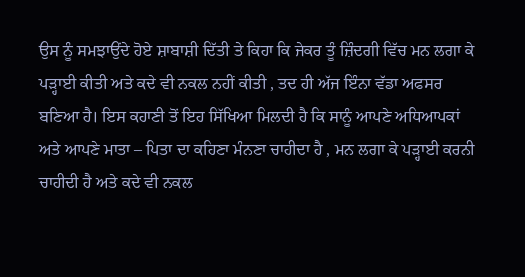ਉਸ ਨੂੰ ਸਮਝਾਉਂਦੇ ਹੋਏ ਸ਼ਾਬਾਸ਼ੀ ਦਿੱਤੀ ਤੇ ਕਿਹਾ ਕਿ ਜੇਕਰ ਤੂੰ ਜ਼ਿੰਦਗੀ ਵਿੱਚ ਮਨ ਲਗਾ ਕੇ ਪੜ੍ਹਾਈ ਕੀਤੀ ਅਤੇ ਕਦੇ ਵੀ ਨਕਲ ਨਹੀਂ ਕੀਤੀ , ਤਦ ਹੀ ਅੱਜ ਇੰਨਾ ਵੱਡਾ ਅਫਸਰ ਬਣਿਆ ਹੈ। ਇਸ ਕਹਾਣੀ ਤੋਂ ਇਹ ਸਿੱਖਿਆ ਮਿਲਦੀ ਹੈ ਕਿ ਸਾਨੂੰ ਆਪਣੇ ਅਧਿਆਪਕਾਂ ਅਤੇ ਆਪਣੇ ਮਾਤਾ – ਪਿਤਾ ਦਾ ਕਹਿਣਾ ਮੰਨਣਾ ਚਾਹੀਦਾ ਹੈ , ਮਨ ਲਗਾ ਕੇ ਪੜ੍ਹਾਈ ਕਰਨੀ ਚਾਹੀਦੀ ਹੈ ਅਤੇ ਕਦੇ ਵੀ ਨਕਲ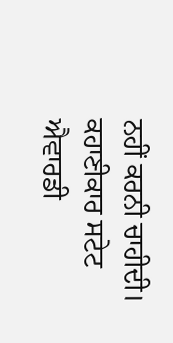ਨਹੀਂ ਕਰਨੀ ਚਾਹੀਦੀ।
ਕਹਾਣੀਕਾਰ ਸਟੇਟ ਐਵਾਰਡੀ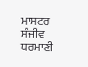ਮਾਸਟਰ ਸੰਜੀਵ ਧਰਮਾਣੀ